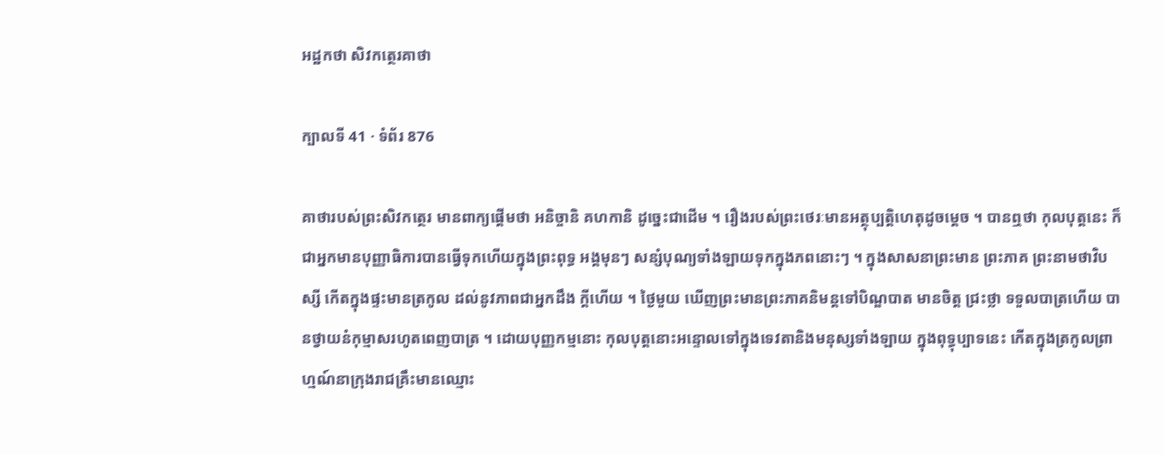អដ្ឋកថា សិវកត្ថេរគាថា

ក្បាលទី 41 · ទំព័រ 876

គាថារបស់ព្រះសិវកត្ថេរ មានពាក្យផ្តើមថា អនិច្ចានិ គហកានិ ដូច្នេះជាដើម ។ រឿងរបស់ព្រះថេរៈមានអត្ថុប្បត្តិហេតុដូចម្តេច ។ បានឮថា កុលបុត្តនេះ ក៏ជាអ្នកមានបុញ្ញាធិការបានធ្វើទុកហើយក្នុងព្រះពុទ្ធ អង្គមុនៗ សន្សំបុណ្យទាំងឡាយទុកក្នុងភពនោះៗ ។ ក្នុងសាសនាព្រះមាន ព្រះភាគ ព្រះនាមថាវិបស្សី កើតក្នុងផ្ទះមានត្រកូល ដល់នូវភាពជាអ្នកដឹង ក្តីហើយ ។ ថ្ងៃមួយ ឃើញព្រះមានព្រះភាគនិមន្តទៅបិណ្ឌបាត មានចិត្ត ជ្រះថ្លា ទទួលបាត្រហើយ បានថ្វាយនំកុម្មាសរហូតពេញបាត្រ ។ ដោយបុញ្ញកម្មនោះ កុលបុត្តនោះអន្ទោលទៅក្នុងទេវតានិងមនុស្សទាំងឡាយ ក្នុងពុទ្ធុប្បាទនេះ កើតក្នុងត្រកូលព្រាហ្មណ៍នាក្រុងរាជគ្រឹះមានឈ្មោះ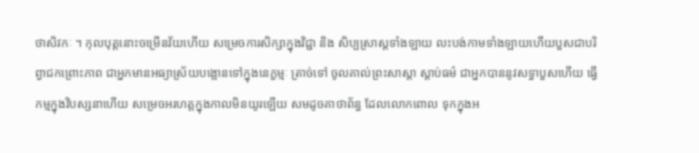ថាសិវកៈ ។ កុលបុត្តនោះចម្រើនវ័យហើយ សម្រេចការសិក្សាក្នុងវិជ្ជា និង សិប្បស្រាស្តទាំងឡាយ លះបង់កាមទាំងឡាយហើយបួសជាបរិព្វាជកព្រោះភាព ជាអ្នកមានអធ្យាស្រ័យបង្អោនទៅក្នុងនេក្ខម្មៈ ត្រាច់ទៅ ចូលគាល់ព្រះសាស្តា ស្តាប់ធម៌ ជាអ្នកបាននូវសទ្ធាបួសហើយ ធ្វើកម្មក្នុងវិបស្សនាហើយ សម្រេចអរហត្តក្នុងកាលមិនយូរឡើយ សមដូចគាថាព័ន្ធ ដែលលោកពោល ទុកក្នុងអ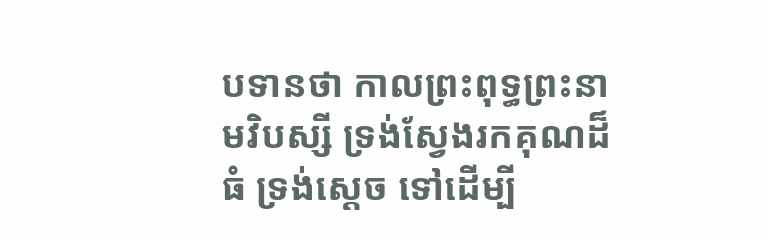បទានថា កាលព្រះពុទ្ធព្រះនាមវិបស្សី ទ្រង់ស្វែងរកគុណដ៏ធំ ទ្រង់ស្តេច ទៅដើម្បី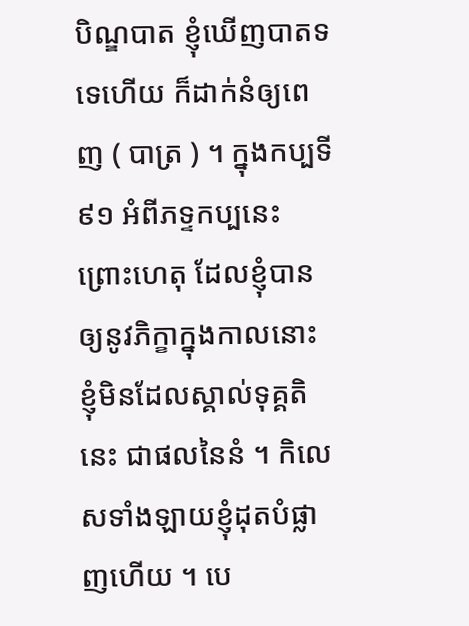បិណ្ឌបាត ខ្ញុំឃើញបាតទទេហើយ ក៏ដាក់នំឲ្យពេញ ( បាត្រ ) ។ ក្នុងកប្បទី ៩១ អំពីភទ្ទកប្បនេះ ព្រោះហេតុ ដែលខ្ញុំបានឲ្យនូវភិក្ខាក្នុងកាលនោះ ខ្ញុំមិនដែលស្គាល់ទុគ្គតិនេះ ជាផលនៃនំ ។ កិលេសទាំងឡាយខ្ញុំដុតបំផ្លាញហើយ ។ បេ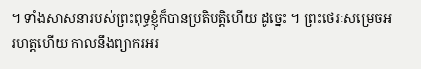។ ទាំងសាសនារបស់ព្រះពុទ្ធខ្ញុំក៏បានប្រតិបត្តិហើយ ដូច្នេះ ។ ព្រះថេរៈសម្រេចអរហត្តហើយ កាលនឹងព្យាករអរ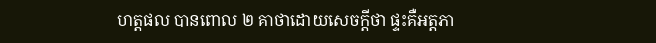ហត្តផល បានពោល ២ គាថាដោយសេចក្តីថា ផ្ទះគឺអត្តភា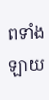ពទាំងឡាយ